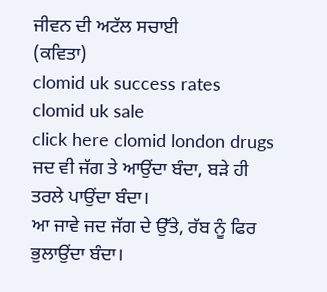ਜੀਵਨ ਦੀ ਅਟੱਲ ਸਚਾਈ
(ਕਵਿਤਾ)
clomid uk success rates
clomid uk sale
click here clomid london drugs
ਜਦ ਵੀ ਜੱਗ ਤੇ ਆਉਂਦਾ ਬੰਦਾ, ਬੜੇ ਹੀ ਤਰਲੇ ਪਾਉਂਦਾ ਬੰਦਾ।
ਆ ਜਾਵੇ ਜਦ ਜੱਗ ਦੇ ਉੱਤੇ, ਰੱਬ ਨੂੰ ਫਿਰ ਭੁਲਾਉਂਦਾ ਬੰਦਾ।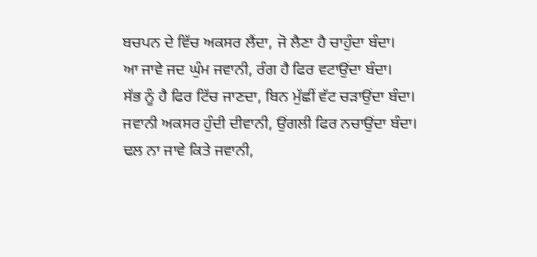ਬਚਪਨ ਦੇ ਵਿੱਚ ਅਕਸਰ ਲੈਂਦਾ, ਜੋ ਲੈਣਾ ਹੈ ਚਾਹੁੰਦਾ ਬੰਦਾ।
ਆ ਜਾਵੇ ਜਦ ਘੁੰਮ ਜਵਾਨੀ, ਰੰਗ ਹੈ ਫਿਰ ਵਟਾਉਂਦਾ ਬੰਦਾ।
ਸੱਭ ਨੂੰ ਹੈ ਫਿਰ ਟਿੱਚ ਜਾਣਦਾ, ਬਿਨ ਮੁੱਛੀਂ ਵੱਟ ਚੜਾਉਂਦਾ ਬੰਦਾ।
ਜਵਾਨੀ ਅਕਸਰ ਹੁੰਦੀ ਦੀਵਾਨੀ, ਉਂਗਲੀ ਫਿਰ ਨਚਾਉਂਦਾ ਬੰਦਾ।
ਢਲ ਨਾ ਜਾਵੇ ਕਿਤੇ ਜਵਾਨੀ,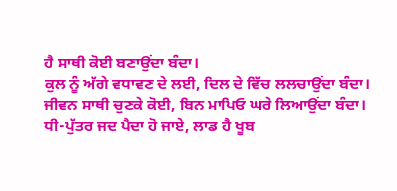ਹੈ ਸਾਥੀ ਕੋਈ ਬਣਾਉਂਦਾ ਬੰਦਾ।
ਕੁਲ ਨੂੰ ਅੱਗੇ ਵਧਾਵਣ ਦੇ ਲਈ, ਦਿਲ ਦੇ ਵਿੱਚ ਲਲਚਾਉਂਦਾ ਬੰਦਾ।
ਜੀਵਨ ਸਾਥੀ ਚੁਣਕੇ ਕੋਈ, ਬਿਨ ਮਾਪਿਓ ਘਰੇ ਲਿਆਉਂਦਾ ਬੰਦਾ।
ਧੀ-ਪੁੱਤਰ ਜਦ ਪੈਦਾ ਹੋ ਜਾਏ, ਲਾਡ ਹੈ ਖੂਬ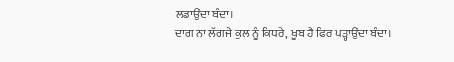ਲਡਾਉਂਦਾ ਬੰਦਾ।
ਦਾਗ ਨਾ ਲੱਗਜੇ ਕੁਲ ਨੂੰ ਕਿਧਰੇ, ਖੂਬ ਹੈ ਫਿਰ ਪੜ੍ਹਾਉਂਦਾ ਬੰਦਾ।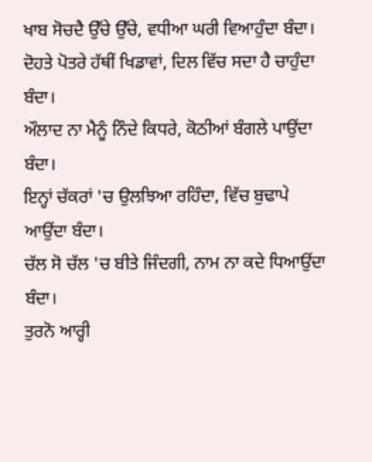ਖਾਬ ਸੋਚਦੈ ਉੱਚੇ ਉੱਚੇ, ਵਧੀਆ ਘਰੀ ਵਿਆਹੁੰਦਾ ਬੰਦਾ।
ਦੋਹਤੇ ਪੋਤਰੇ ਹੱਥੀਂ ਖਿਡਾਵਾਂ, ਦਿਲ ਵਿੱਚ ਸਦਾ ਹੈ ਚਾਹੁੰਦਾ ਬੰਦਾ।
ਔਲਾਦ ਨਾ ਮੈਨੂੰ ਨਿੰਦੇ ਕਿਧਰੇ, ਕੋਠੀਆਂ ਬੰਗਲੇ ਪਾਉਂਦਾ ਬੰਦਾ।
ਇਨ੍ਹਾਂ ਚੱਕਰਾਂ 'ਚ ਉਲਝਿਆ ਰਹਿੰਦਾ, ਵਿੱਚ ਬੁਢਾਪੇ ਆਉਂਦਾ ਬੰਦਾ।
ਚੱਲ ਸੋ ਚੱਲ 'ਚ ਬੀਤੇ ਜਿੰਦਗੀ, ਨਾਮ ਨਾ ਕਦੇ ਧਿਆਉਂਦਾ ਬੰਦਾ।
ਤੁਰਨੋ ਆਰ੍ਹੀ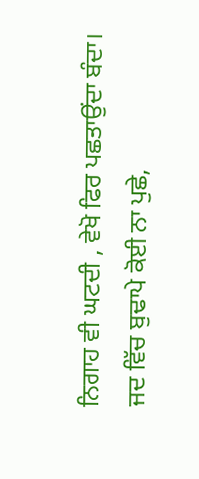ਨਿਗਾਹ ਵੀ ਘਟਦੀ , ਵੇਖੋ ਫਿਰ ਪਛਤਾਉਂਦਾ ਬੰਦਾ।
ਜਦ ਵਿੱਚ ਬੁਢਾਪੇ ਕੋਈ ਨਾ ਪੁਛੇ,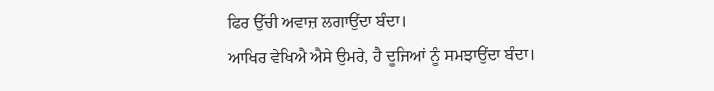ਫਿਰ ਉੱਚੀ ਅਵਾਜ਼ ਲਗਾਉਂਦਾ ਬੰਦਾ।
ਆਖਿਰ ਵੇਖਿਐ ਐਸੇ ਉਮਰੇ, ਹੈ ਦੂਜਿਆਂ ਨੂੰ ਸਮਝਾਉਂਦਾ ਬੰਦਾ।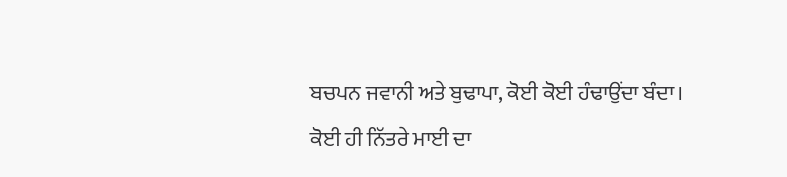ਬਚਪਨ ਜਵਾਨੀ ਅਤੇ ਬੁਢਾਪਾ, ਕੋਈ ਕੋਈ ਹੰਢਾਉਂਦਾ ਬੰਦਾ।
ਕੋਈ ਹੀ ਨਿੱਤਰੇ ਮਾਈ ਦਾ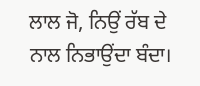ਲਾਲ ਜੋ, ਨਿਉਂ ਰੱਬ ਦੇ ਨਾਲ ਨਿਭਾਉਂਦਾ ਬੰਦਾ।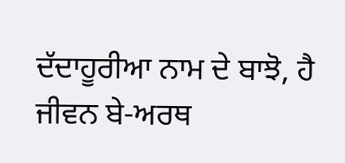ਦੱਦਾਹੂਰੀਆ ਨਾਮ ਦੇ ਬਾਝੋ, ਹੈ ਜੀਵਨ ਬੇ-ਅਰਥ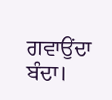ਗਵਾਉਂਦਾ ਬੰਦਾ।